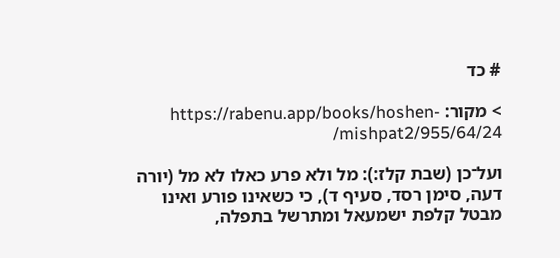# כד

> מקור: https://rabenu.app/books/hoshen-mishpat2/955/64/24/

ועל־כן (שבת קלז:): מל ולא פרע כאלו לא מל (יורה דעה, סימן רסד, סעיף ד), כי כשאינו פורע ואינו מבטל קלפת ישמעאל ומתרשל בתפלה,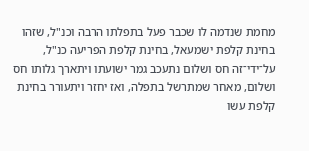מחמת שנדמה לו שכבר פעל בתפלתו הרבה וכנ"ל, שזהו בחינת קלפת ישמעאל, בחינת קלפת הפריעה כנ"ל, על־ידי־זה חס ושלום נתעכב גמר ישועתו ויתארך גלותו חס ושלום, מאחר שמתרשל בתפלה, ואז יחזר ויתעורר בחינת קלפת עשו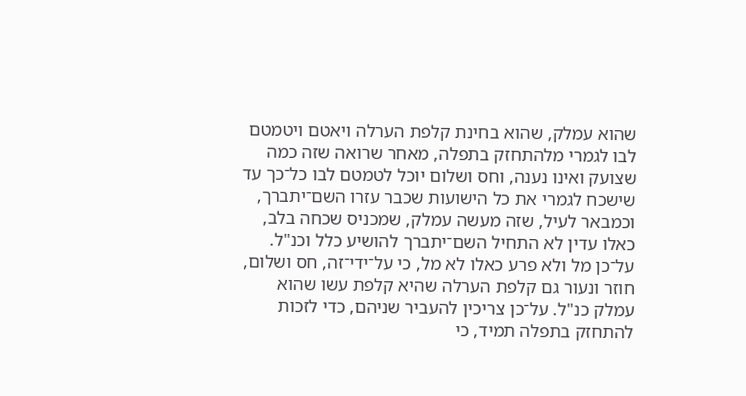שהוא עמלק, שהוא בחינת קלפת הערלה ויאטם ויטמטם לבו לגמרי מלהתחזק בתפלה, מאחר שרואה שזה כמה שצועק ואינו נענה, וחס ושלום יוכל לטמטם לבו כל־כך עד שישכח לגמרי את כל הישועות שכבר עזרו השם־יתברך, וכמבאר לעיל, שזה מעשה עמלק, שמכניס שכחה בלב, כאלו עדין לא התחיל השם־יתברך להושיע כלל וכנ"ל. על־כן מל ולא פרע כאלו לא מל, כי על־ידי־זה, חס ושלום, חוזר ונעור גם קלפת הערלה שהיא קלפת עשו שהוא עמלק כנ"ל. על־כן צריכין להעביר שניהם, כדי לזכות להתחזק בתפלה תמיד, כי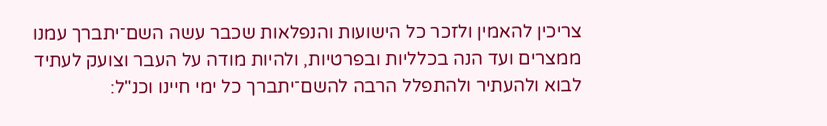צריכין להאמין ולזכר כל הישועות והנפלאות שכבר עשה השם־יתברך עמנו ממצרים ועד הנה בכלליות ובפרטיות, ולהיות מודה על העבר וצועק לעתיד לבוא ולהעתיר ולהתפלל הרבה להשם־יתברך כל ימי חיינו וכנ"ל: